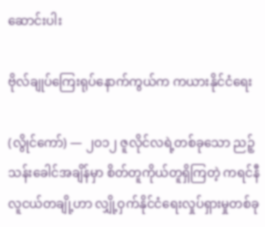ဆောင်းပါး

ဗိုလ်ချုပ်ကြေးရုပ်နောက်ကွယ်က ကယားနိုင်ငံရေး

(လွိုင်ကော်) — ၂ဝ၁၂ ဇူလိုင်လရဲ့တစ်ခုသော ညဉ့်သန်းခေါင်အချိန်မှာ စိတ်တူကိုယ်တူရှိကြတဲ့ ကရင်နီလူငယ်တချို့ဟာ လျှို့ဝှက်နိုင်ငံရေးလှုပ်ရှားမှုတစ်ခု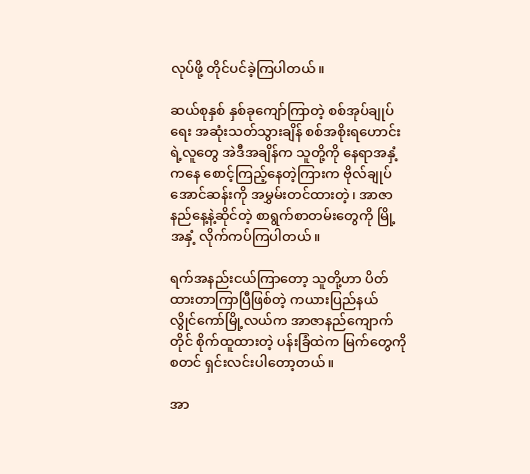လုပ်ဖို့ တိုင်ပင်ခဲ့ကြပါတယ်။

ဆယ်စုနှစ် နှစ်ခုကျော်ကြာတဲ့ စစ်အုပ်ချုပ်ရေး အဆုံးသတ်သွားချိန် စစ်အစိုးရဟောင်းရဲ့လူတွေ အဲဒီအချိန်က သူတို့ကို နေရာအနှံ့ကနေ စောင့်ကြည့်နေတဲ့ကြားက ဗိုလ်ချုပ်အောင်ဆန်းကို အမွှမ်းတင်ထားတဲ့၊ အာဇာနည်နေ့နဲ့ဆိုင်တဲ့ စာရွက်စာတမ်းတွေကို မြို့အနှံ့ လိုက်ကပ်ကြပါတယ်။

ရက်အနည်းငယ်ကြာတော့ သူတို့ဟာ ပိတ်ထားတာကြာပြီဖြစ်တဲ့ ကယားပြည်နယ် လွိုင်ကော်မြို့လယ်က အာဇာနည်ကျောက်တိုင် စိုက်ထူထားတဲ့ ပန်းခြံထဲက မြက်တွေကို စတင် ရှင်းလင်းပါတော့တယ်။

အာ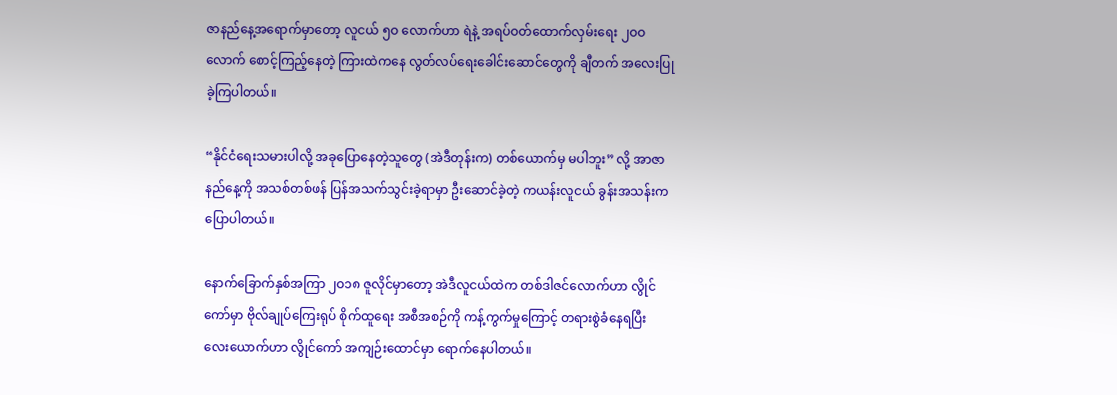ဇာနည်နေ့အရောက်မှာတော့ လူငယ် ၅ဝ လောက်ဟာ ရဲနဲ့ အရပ်ဝတ်ထောက်လှမ်းရေး ၂ဝဝ လောက် စောင့်ကြည့်နေတဲ့ ကြားထဲကနေ လွတ်လပ်ရေးခေါင်းဆောင်တွေကို ချီတက် အလေးပြုခဲ့ကြပါတယ်။

“နိုင်ငံရေးသမားပါလို့ အခုပြောနေတဲ့သူတွေ (အဲဒီတုန်းက) တစ်ယောက်မှ မပါဘူး” လို့ အာဇာနည်နေ့ကို အသစ်တစ်ဖန် ပြန်အသက်သွင်းခဲ့ရာမှာ ဦးဆောင်ခဲ့တဲ့ ကယန်းလူငယ် ခွန်းအသန်းက ပြောပါတယ်။

နောက်ခြောက်နှစ်အကြာ ၂ဝ၁၈ ဇူလိုင်မှာတော့ အဲဒီလူငယ်ထဲက တစ်ဒါဇင်လောက်ဟာ လွိုင်ကော်မှာ ဗိုလ်ချုပ်ကြေးရုပ် စိုက်ထူရေး အစီအစဉ်ကို ကန့်ကွက်မှုကြောင့် တရားစွဲခံနေရပြီး လေးယောက်ဟာ လွိုင်ကော် အကျဉ်းထောင်မှာ ရောက်နေပါတယ်။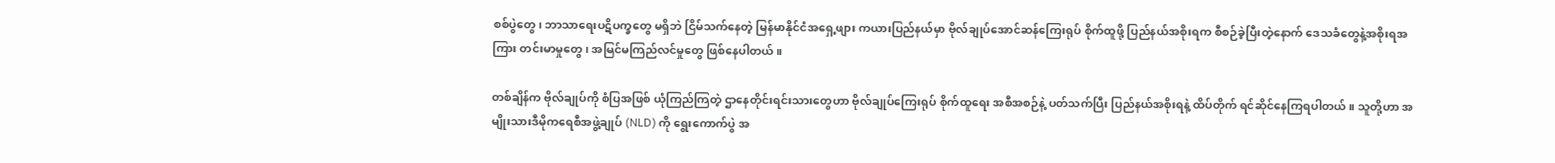စစ်ပွဲတွေ၊ ဘာသာရေးပဋိပက္ခတွေ မရှိဘဲ ငြိမ်သက်နေတဲ့ မြန်မာနိုင်ငံအရှေ့ဖျား ကယားပြည်နယ်မှာ ဗိုလ်ချုပ်အောင်ဆန်ကြေးရုပ် စိုက်ထူဖို့ ပြည်နယ်အစိုးရက စီစဉ်ခဲ့ပြီးတဲ့နောက် ဒေသခံတွေနဲ့အစိုးရအကြား တင်းမာမှုတွေ၊ အမြင်မကြည်လင်မှုတွေ ဖြစ်နေပါတယ်။

တစ်ချိန်က ဗိုလ်ချုပ်ကို စံပြအဖြစ် ယုံကြည်ကြတဲ့ ဌာနေတိုင်းရင်းသားတွေဟာ ဗိုလ်ချုပ်ကြေးရုပ် စိုက်ထူရေး အစီအစဉ်နဲ့ ပတ်သက်ပြီး ပြည်နယ်အစိုးရနဲ့ ထိပ်တိုက် ရင်ဆိုင်နေကြရပါတယ်။ သူတို့ဟာ အမျိုးသားဒီမိုကရေစီအဖွဲ့ချုပ် (NLD) ကို ရွေးကောက်ပွဲ အ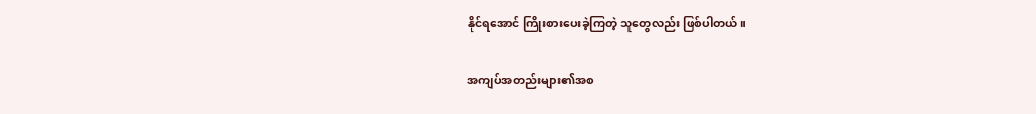နိုင်ရအောင် ကြိုးစားပေးခဲ့ကြတဲ့ သူတွေလည်း ဖြစ်ပါတယ်။

အကျပ်အတည်းများ၏အစ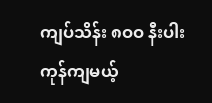ကျပ်သိန်း ၈ဝဝ နီးပါး ကုန်ကျမယ့်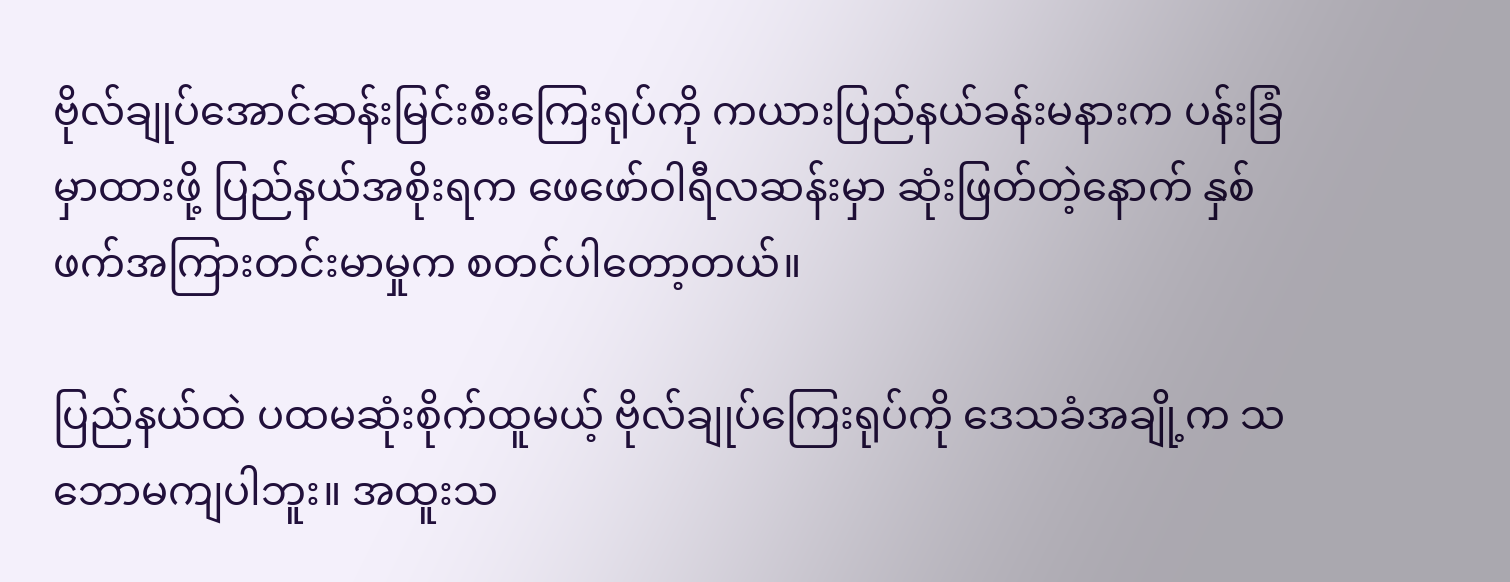ဗိုလ်ချုပ်အောင်ဆန်းမြင်းစီးကြေးရုပ်ကို ကယားပြည်နယ်ခန်းမနားက ပန်းခြံမှာထားဖို့ ပြည်နယ်အစိုးရက ဖေဖော်ဝါရီလဆန်းမှာ ဆုံးဖြတ်တဲ့နောက် နှစ်ဖက်အကြားတင်းမာမှုက စတင်ပါတော့တယ်။

ပြည်နယ်ထဲ ပထမဆုံးစိုက်ထူမယ့် ဗိုလ်ချုပ်ကြေးရုပ်ကို ဒေသခံအချို့က သဘောမကျပါဘူး။ အထူးသ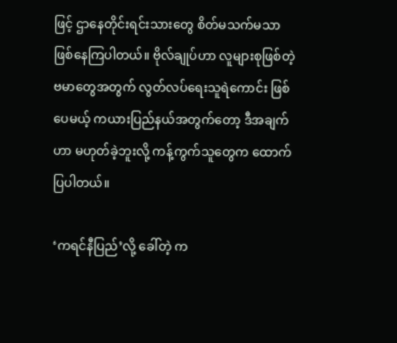ဖြင့် ဌာနေတိုင်းရင်းသားတွေ စိတ်မသက်မသာ ဖြစ်နေကြပါတယ်။ ဗိုလ်ချုပ်ဟာ လူများစုဖြစ်တဲ့ ဗမာတွေအတွက် လွတ်လပ်ရေးသူရဲကောင်း ဖြစ်ပေမယ့် ကယားပြည်နယ်အတွက်တော့ ဒီအချက်ဟာ မဟုတ်ခဲ့ဘူးလို့ ကန့်ကွက်သူတွေက ထောက်ပြပါတယ်။

‘ကရင်နီပြည်’လို့ ခေါ်တဲ့ က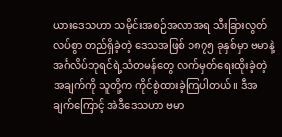ယားဒေသဟာ သမိုင်းအစဉ်အလာအရ သီးခြားလွတ်လပ်စွာ တည်ရှိခဲ့တဲ့ ဒေသအဖြစ် ၁၈၇၅ ခုနှစ်မှာ ဗမာနဲ့ အင်္ဂလိပ်ဘုရင်ရဲ့သံတမန်တွေ လက်မှတ်ရေးထိုးခဲ့တဲ့ အချက်ကို သူတို့က ကိုင်စွဲထားခဲ့ကြပါတယ်။ ဒီအချက်ကြောင့် အဲဒီဒေသဟာ ဗမာ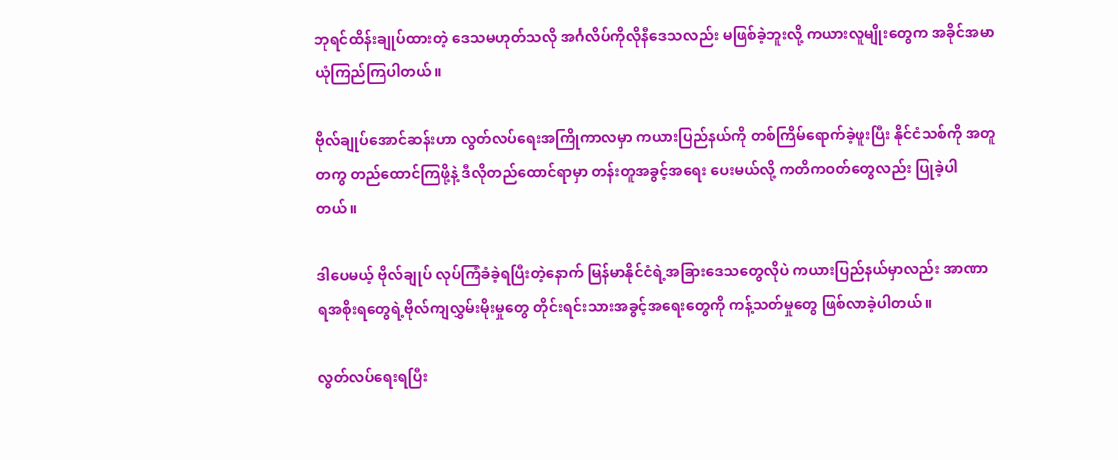ဘုရင်ထိန်းချုပ်ထားတဲ့ ဒေသမဟုတ်သလို အင်္ဂလိပ်ကိုလိုနီဒေသလည်း မဖြစ်ခဲ့ဘူးလို့ ကယားလူမျိုးတွေက အခိုင်အမာ ယုံကြည်ကြပါတယ်။

ဗိုလ်ချုပ်အောင်ဆန်းဟာ လွတ်လပ်ရေးအကြိုကာလမှာ ကယားပြည်နယ်ကို တစ်ကြိမ်ရောက်ခဲ့ဖူးပြီး နိုင်ငံသစ်ကို အတူတကွ တည်ထောင်ကြဖို့နဲ့ ဒီလိုတည်ထောင်ရာမှာ တန်းတူအခွင့်အရေး ပေးမယ်လို့ ကတိကဝတ်တွေလည်း ပြုခဲ့ပါတယ်။

ဒါပေမယ့် ဗိုလ်ချုပ် လုပ်ကြံခံခဲ့ရပြီးတဲ့နောက် မြန်မာနိုင်ငံရဲ့အခြားဒေသတွေလိုပဲ ကယားပြည်နယ်မှာလည်း အာဏာရအစိုးရတွေရဲ့ဗိုလ်ကျလွှမ်းမိုးမှုတွေ တိုင်းရင်းသားအခွင့်အရေးတွေကို ကန့်သတ်မှုတွေ ဖြစ်လာခဲ့ပါတယ်။

လွတ်လပ်ရေးရပြီး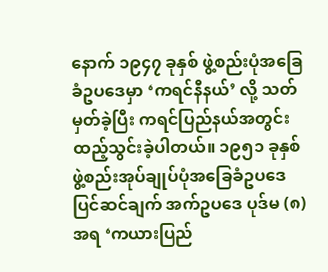နောက် ၁၉၄၇ ခုနှစ် ဖွဲ့စည်းပုံအခြေခံဥပဒေမှာ ‘ကရင်နီနယ်’ လို့ သတ်မှတ်ခဲ့ပြီး ကရင်ပြည်နယ်အတွင်း ထည့်သွင်းခဲ့ပါတယ်။ ၁၉၅၁ ခုနှစ် ဖွဲ့စည်းအုပ်ချုပ်ပုံအခြေခံဥပဒေ ပြင်ဆင်ချက် အက်ဥပဒေ ပုဒ်မ (၈) အရ ‘ကယားပြည်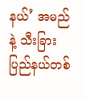နယ်’ အမည်နဲ့ သီးခြားပြည်နယ်တစ်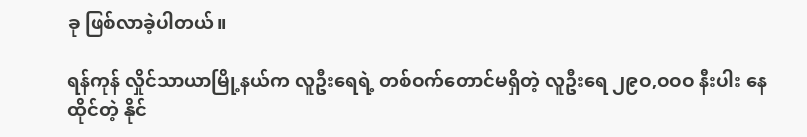ခု ဖြစ်လာခဲ့ပါတယ်။

ရန်ကုန် လှိုင်သာယာမြို့နယ်က လူဦးရေရဲ့ တစ်ဝက်တောင်မရှိတဲ့ လူဦးရေ ၂၉ဝ,ဝဝဝ နီးပါး နေထိုင်တဲ့ နိုင်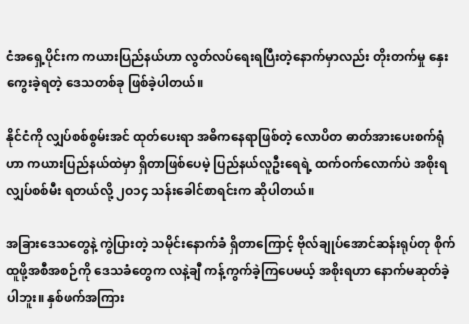ငံအရှေ့ပိုင်းက ကယားပြည်နယ်ဟာ လွတ်လပ်ရေးရပြီးတဲ့နောက်မှာလည်း တိုးတက်မှု နှေးကွေးခဲ့ရတဲ့ ဒေသတစ်ခု ဖြစ်ခဲ့ပါတယ်။

နိုင်ငံကို လျှပ်စစ်စွမ်းအင် ထုတ်ပေးရာ အဓိကနေရာဖြစ်တဲ့ လောပိတ ဓာတ်အားပေးစက်ရုံဟာ ကယားပြည်နယ်ထဲမှာ ရှိတာဖြစ်ပေမဲ့ ပြည်နယ်လူဦးရေရဲ့ ထက်ဝက်လောက်ပဲ အစိုးရလျှပ်စစ်မီး ရတယ်လို့ ၂ဝ၁၄ သန်းခေါင်စာရင်းက ဆိုပါတယ်။

အခြားဒေသတွေနဲ့ ကွဲပြားတဲ့ သမိုင်းနောက်ခံ ရှိတာကြောင့် ဗိုလ်ချုပ်အောင်ဆန်းရုပ်တု စိုက်ထူဖို့အစီအစဉ်ကို ဒေသခံတွေက လနဲ့ချီ ကန့်ကွက်ခဲ့ကြပေမယ့် အစိုးရဟာ နောက်မဆုတ်ခဲ့ပါဘူး။ နှစ်ဖက်အကြား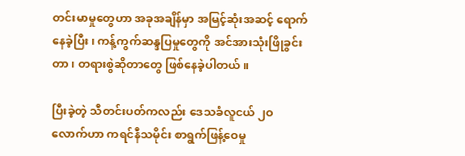တင်းမာမှုတွေဟာ အခုအချိန်မှာ အမြင့်ဆုံးအဆင့် ရောက်နေခဲ့ပြီး၊ ကန့်ကွက်ဆန္ဒပြမှုတွေကို အင်အားသုံးဖြိုခွင်းတာ၊ တရားစွဲဆိုတာတွေ ဖြစ်နေခဲ့ပါတယ်။

ပြီးခဲ့တဲ့ သီတင်းပတ်ကလည်း ဒေသခံလူငယ် ၂ဝ လောက်ဟာ ကရင်နီသမိုင်း စာရွက်ဖြန့်ဝေမှု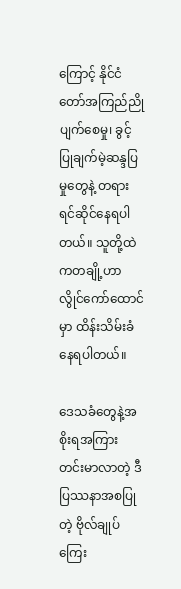ကြောင့် နိုင်ငံတော်အကြည်ညိုပျက်စေမှု၊ ခွင့်ပြုချက်မဲ့ဆန္ဒပြမှုတွေနဲ့ တရားရင်ဆိုင်နေရပါတယ်။ သူတို့ထဲကတချို့ဟာ လွိုင်ကော်ထောင်မှာ ထိန်းသိမ်းခံနေရပါတယ်။

ဒေသခံတွေနဲ့အစိုးရအကြား တင်းမာလာတဲ့ ဒီပြဿနာအစပြုတဲ့ ဗိုလ်ချုပ်ကြေး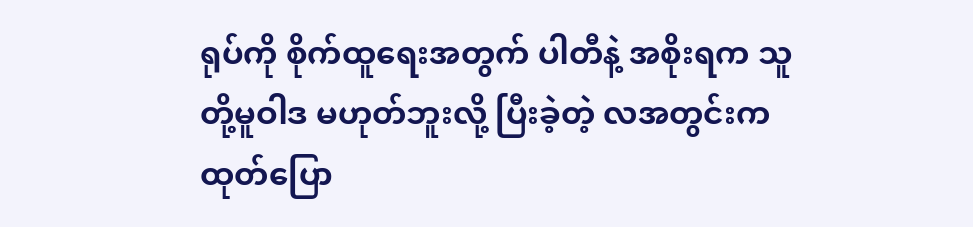ရုပ်ကို စိုက်ထူရေးအတွက် ပါတီနဲ့ အစိုးရက သူတို့မူဝါဒ မဟုတ်ဘူးလို့ ပြီးခဲ့တဲ့ လအတွင်းက ထုတ်ပြော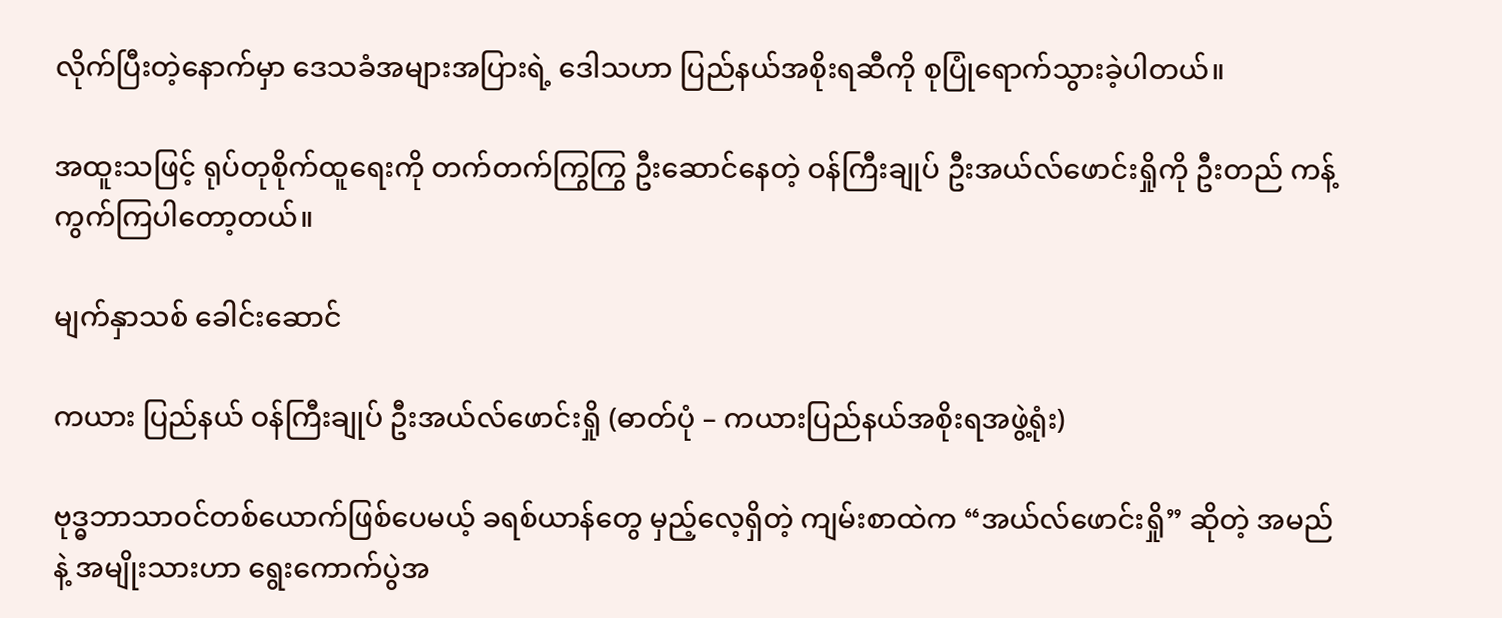လိုက်ပြီးတဲ့နောက်မှာ ဒေသခံအများအပြားရဲ့ ဒေါသဟာ ပြည်နယ်အစိုးရဆီကို စုပြုံရောက်သွားခဲ့ပါတယ်။

အထူးသဖြင့် ရုပ်တုစိုက်ထူရေးကို တက်တက်ကြွကြွ ဦးဆောင်နေတဲ့ ဝန်ကြီးချုပ် ဦးအယ်လ်ဖောင်းရှိုကို ဦးတည် ကန့်ကွက်ကြပါတော့တယ်။

မျက်နှာသစ် ခေါင်းဆောင်

ကယား ပြည်နယ် ဝန်ကြီးချုပ် ဦးအယ်လ်ဖောင်းရှို (ဓာတ်ပုံ – ကယားပြည်နယ်အစိုးရအဖွဲ့ရုံး)

ဗုဒ္ဓဘာသာဝင်တစ်ယောက်ဖြစ်ပေမယ့် ခရစ်ယာန်တွေ မှည့်လေ့ရှိတဲ့ ကျမ်းစာထဲက “အယ်လ်ဖောင်းရှို” ဆိုတဲ့ အမည်နဲ့ အမျိုးသားဟာ ရွေးကောက်ပွဲအ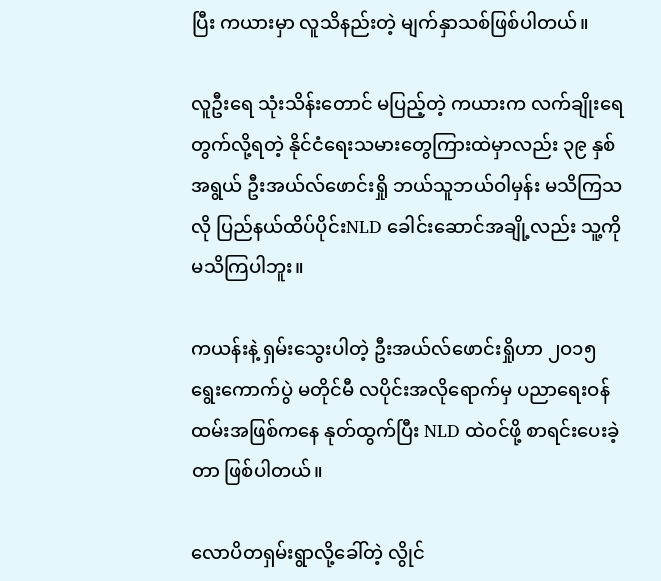ပြီး ကယားမှာ လူသိနည်းတဲ့ မျက်နှာသစ်ဖြစ်ပါတယ်။

လူဦးရေ သုံးသိန်းတောင် မပြည့်တဲ့ ကယားက လက်ချိုးရေတွက်လို့ရတဲ့ နိုင်ငံရေးသမားတွေကြားထဲမှာလည်း ၃၉ နှစ်အရွယ် ဦးအယ်လ်ဖောင်းရှို ဘယ်သူဘယ်ဝါမှန်း မသိကြသလို ပြည်နယ်ထိပ်ပိုင်းNLD ခေါင်းဆောင်အချို့လည်း သူ့ကို မသိကြပါဘူး။

ကယန်းနဲ့ ရှမ်းသွေးပါတဲ့ ဦးအယ်လ်ဖောင်းရှိုဟာ ၂ဝ၁၅ ရွေးကောက်ပွဲ မတိုင်မီ လပိုင်းအလိုရောက်မှ ပညာရေးဝန်ထမ်းအဖြစ်ကနေ နုတ်ထွက်ပြီး NLD ထဲဝင်ဖို့ စာရင်းပေးခဲ့တာ ဖြစ်ပါတယ်။

လောပိတရှမ်းရွာလို့ခေါ်တဲ့ လွိုင်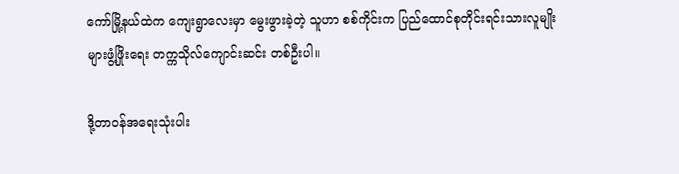ကော်မြို့နယ်ထဲက ကျေးရွာလေးမှာ မွေးဖွားခဲ့တဲ့ သူဟာ စစ်ကိုင်းက ပြည်ထောင်စုတိုင်းရင်းသားလူမျိုးများဖွံ့ဖြိုးရေး တက္ကသိုလ်ကျောင်းဆင်း တစ်ဦးပါ။

ဒို့တာဝန်အရေးသုံးပါး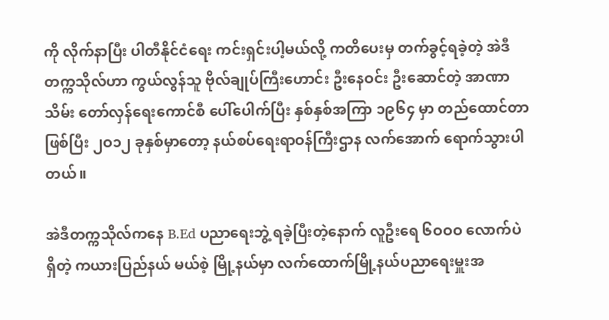ကို လိုက်နာပြီး ပါတီနိုင်ငံရေး ကင်းရှင်းပါ့မယ်လို့ ကတိပေးမှ တက်ခွင့်ရခဲ့တဲ့ အဲဒီတက္ကသိုလ်ဟာ ကွယ်လွန်သူ ဗိုလ်ချုပ်ကြီးဟောင်း ဦးနေဝင်း ဦးဆောင်တဲ့ အာဏာသိမ်း တော်လှန်ရေးကောင်စီ ပေါ်ပေါက်ပြီး နှစ်နှစ်အကြာ ၁၉၆၄ မှာ တည်ထောင်တာ ဖြစ်ပြီး ၂ဝ၁၂ ခုနှစ်မှာတော့ နယ်စပ်ရေးရာဝန်ကြီးဌာန လက်အောက် ရောက်သွားပါတယ်။

အဲဒီတက္ကသိုလ်ကနေ B.Ed ပညာရေးဘွဲ့ ရခဲ့ပြီးတဲ့နောက် လူဦးရေ ၆ဝဝဝ လောက်ပဲရှိတဲ့ ကယားပြည်နယ် မယ်စဲ့ မြို့နယ်မှာ လက်ထောက်မြို့နယ်ပညာရေးမှူးအ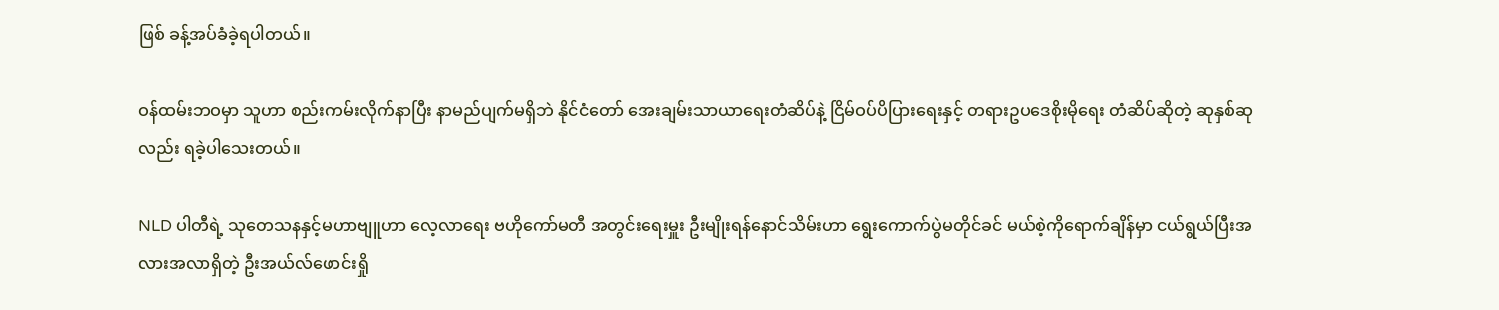ဖြစ် ခန့်အပ်ခံခဲ့ရပါတယ်။

ဝန်ထမ်းဘဝမှာ သူဟာ စည်းကမ်းလိုက်နာပြီး နာမည်ပျက်မရှိဘဲ နိုင်ငံတော် အေးချမ်းသာယာရေးတံဆိပ်နဲ့ ငြိမ်ဝပ်ပိပြားရေးနှင့် တရားဥပဒေစိုးမိုရေး တံဆိပ်ဆိုတဲ့ ဆုနှစ်ဆုလည်း ရခဲ့ပါသေးတယ်။

NLD ပါတီရဲ့ သုတေသနနှင့်မဟာဗျူဟာ လေ့လာရေး ဗဟိုကော်မတီ အတွင်းရေးမှူး ဦးမျိုးရန်နောင်သိမ်းဟာ ရွေးကောက်ပွဲမတိုင်ခင် မယ်စဲ့ကိုရောက်ချိန်မှာ ငယ်ရွယ်ပြီးအလားအလာရှိတဲ့ ဦးအယ်လ်ဖောင်းရှို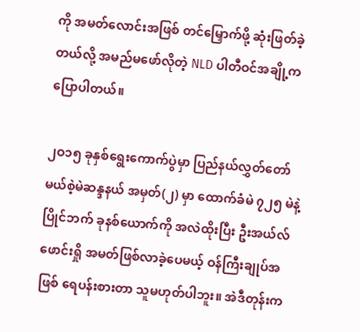ကို အမတ်လောင်းအဖြစ် တင်မြှောက်ဖို့ ဆုံးဖြတ်ခဲ့တယ်လို့ အမည်မဖော်လိုတဲ့ NLD ပါတီဝင်အချို့က ပြောပါတယ်။

၂ဝ၁၅ ခုနှစ်ရွေးကောက်ပွဲမှာ ပြည်နယ်လွှတ်တော် မယ်စဲ့မဲဆန္ဒနယ် အမှတ်(၂) မှာ ထောက်ခံမဲ ၇၂၅ မဲနဲ့ ပြိုင်ဘက် ခုနစ်ယောက်ကို အလဲထိုးပြီး ဦးအယ်လ်ဖောင်းရှို အမတ်ဖြစ်လာခဲ့ပေမယ့် ဝန်ကြီးချုပ်အဖြစ် ရေပန်းစားတာ သူမဟုတ်ပါဘူး။ အဲဒီတုန်းက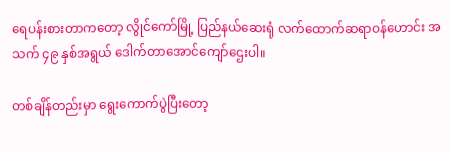ရေပန်းစားတာကတော့ လွိုင်ကော်မြို့ ပြည်နယ်ဆေးရုံ လက်ထောက်ဆရာဝန်ဟောင်း အသက် ၄၉ နှစ်အရွယ် ဒေါက်တာအောင်ကျော်ဌေးပါ။

တစ်ချိန်တည်းမှာ ရွေးကောက်ပွဲပြီးတော့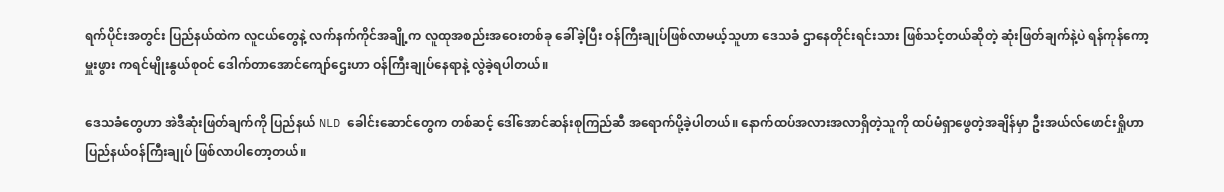ရက်ပိုင်းအတွင်း ပြည်နယ်ထဲက လူငယ်တွေနဲ့ လက်နက်ကိုင်အချို့က လူထုအစည်းအဝေးတစ်ခု ခေါ်ခဲ့ပြီး ဝန်ကြီးချုပ်ဖြစ်လာမယ့်သူဟာ ဒေသခံ ဌာနေတိုင်းရင်းသား ဖြစ်သင့်တယ်ဆိုတဲ့ ဆုံးဖြတ်ချက်နဲ့ပဲ ရန်ကုန်ကော့မှူးဖွား ကရင်မျိုးနွယ်စုဝင် ဒေါက်တာအောင်ကျော်ဌေးဟာ ဝန်ကြီးချုပ်နေရာနဲ့ လွဲခဲ့ရပါတယ်။

ဒေသခံတွေဟာ အဲဒီဆုံးဖြတ်ချက်ကို ပြည်နယ် NLD ခေါင်းဆောင်တွေက တစ်ဆင့် ဒေါ်အောင်ဆန်းစုကြည်ဆီ အရောက်ပို့ခဲ့ပါတယ်။ နောက်ထပ်အလားအလာရှိတဲ့သူကို ထပ်မံရှာဖွေတဲ့အချိန်မှာ ဦးအယ်လ်ဖောင်းရှိုဟာ ပြည်နယ်ဝန်ကြီးချုပ် ဖြစ်လာပါတော့တယ်။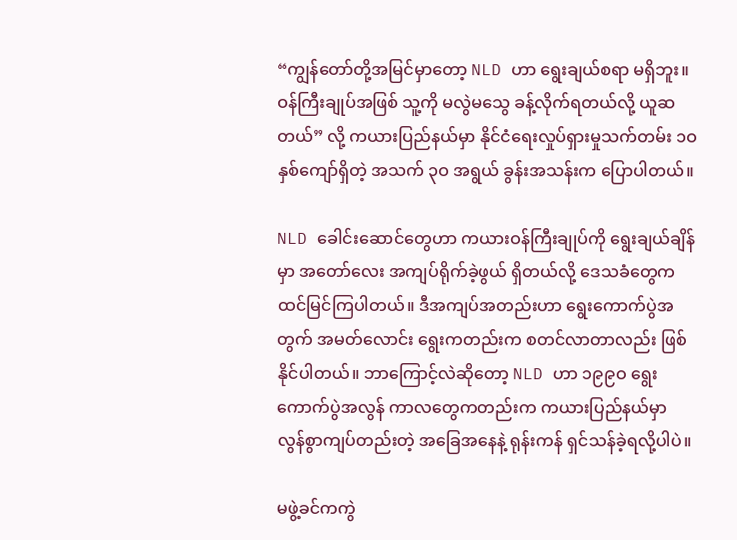“ကျွန်တော်တို့အမြင်မှာတော့ NLD ဟာ ရွေးချယ်စရာ မရှိဘူး။ ဝန်ကြီးချုပ်အဖြစ် သူ့ကို မလွဲမသွေ ခန့်လိုက်ရတယ်လို့ ယူဆတယ်” လို့ ကယားပြည်နယ်မှာ နိုင်ငံရေးလှုပ်ရှားမှုသက်တမ်း ၁ဝ နှစ်ကျော်ရှိတဲ့ အသက် ၃ဝ အရွယ် ခွန်းအသန်းက ပြောပါတယ်။

NLD ခေါင်းဆောင်တွေဟာ ကယားဝန်ကြီးချုပ်ကို ရွေးချယ်ချိန်မှာ အတော်လေး အကျပ်ရိုက်ခဲ့ဖွယ် ရှိတယ်လို့ ဒေသခံတွေက ထင်မြင်ကြပါတယ်။ ဒီအကျပ်အတည်းဟာ ရွေးကောက်ပွဲအတွက် အမတ်လောင်း ရွေးကတည်းက စတင်လာတာလည်း ဖြစ်နိုင်ပါတယ်။ ဘာကြောင့်လဲဆိုတော့ NLD ဟာ ၁၉၉ဝ ရွေးကောက်ပွဲအလွန် ကာလတွေကတည်းက ကယားပြည်နယ်မှာ လွန်စွာကျပ်တည်းတဲ့ အခြေအနေနဲ့ ရုန်းကန် ရှင်သန်ခဲ့ရလို့ပါပဲ။

မဖွဲ့ခင်ကကွဲ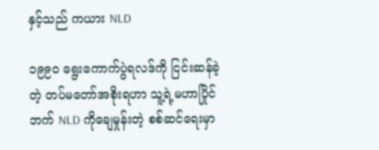နှင့်သည် ကယား NLD

၁၉၉ဝ ရွေးကောက်ပွဲရလဒ်ကို ငြင်းဆန်ခဲ့တဲ့ တပ်မတော်အစိုးရဟာ သူ့ရဲ့မဟာပြိုင်ဘက် NLD ကိုချေမှုန်းတဲ့ စစ်ဆင်ရေးမှာ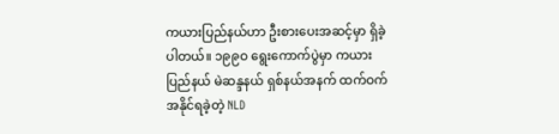ကယားပြည်နယ်ဟာ ဦးစားပေးအဆင့်မှာ ရှိခဲ့ပါတယ်။ ၁၉၉ဝ ရွေးကောက်ပွဲမှာ ကယားပြည်နယ် မဲဆန္ဒနယ် ရှစ်နယ်အနက် ထက်ဝက်အနိုင်ရခဲ့တဲ့ NLD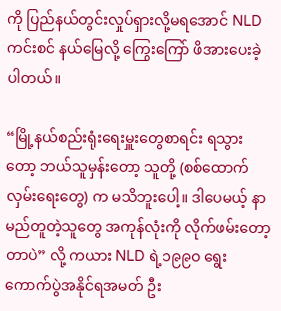ကို ပြည်နယ်တွင်းလှုပ်ရှားလို့မရအောင် NLD ကင်းစင် နယ်မြေလို့ ကြွေးကြော် ဖိအားပေးခဲ့ပါတယ်။

“မြို့နယ်စည်းရုံးရေးမှူးတွေစာရင်း ရသွားတော့ ဘယ်သူမှန်းတော့ သူတို့ (စစ်ထောက်လှမ်းရေးတွေ) က မသိဘူးပေါ့။ ဒါပေမယ့် နာမည်တူတဲ့သူတွေ အကုန်လုံးကို လိုက်ဖမ်းတော့တာပဲ” လို့ ကယား NLD ရဲ့၁၉၉ဝ ရွေးကောက်ပွဲအနိုင်ရအမတ် ဦး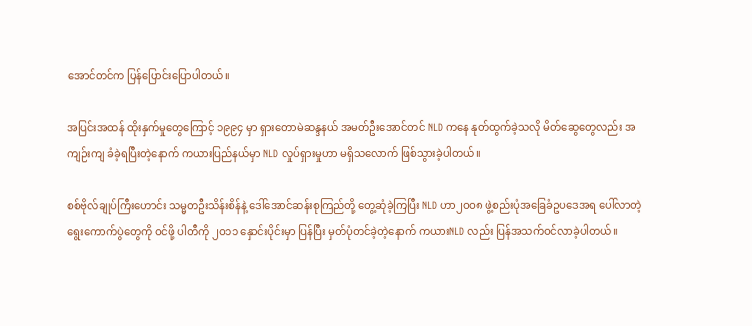အောင်တင်က ပြန်ပြောင်းပြောပါတယ်။

အပြင်းအထန် ထိုးနှက်မှုတွေကြောင့် ၁၉၉၄ မှာ ရှားတောမဲဆန္ဒနယ် အမတ်ဦးအောင်တင် NLD ကနေ နုတ်ထွက်ခဲ့သလို မိတ်ဆွေတွေလည်း အကျဉ်းကျ ခံခဲ့ရပြီးတဲ့နောက် ကယားပြည်နယ်မှာ NLD လှုပ်ရှားမှုဟာ မရှိသလောက် ဖြစ်သွားခဲ့ပါတယ်။

စစ်ဗိုလ်ချုပ်ကြီးဟောင်း သမ္မတဦးသိန်းစိန်နဲ့ ဒေါ်အောင်ဆန်းစုကြည်တို့ တွေ့ဆုံခဲ့ကြပြီး NLD ဟာ၂ဝဝ၈ ဖွဲ့စည်းပုံအခြေခံဥပဒေအရ ပေါ်လာတဲ့ ရွေးကောက်ပွဲတွေကို ဝင်ဖို့ ပါတီကို ၂ဝ၁၁ နှောင်းပိုင်းမှာ ပြန်ပြီး မှတ်ပုံတင်ခဲ့တဲ့နောက် ကယားNLD လည်း ပြန်အသက်ဝင်လာခဲ့ပါတယ်။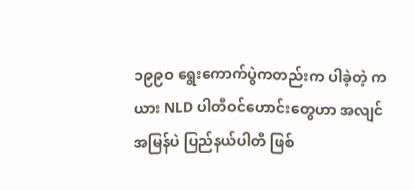၁၉၉ဝ ရွေးကောက်ပွဲကတည်းက ပါခဲ့တဲ့ ကယား NLD ပါတီဝင်ဟောင်းတွေဟာ အလျင်အမြန်ပဲ ပြည်နယ်ပါတီ ဖြစ်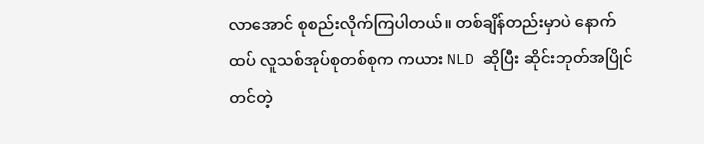လာအောင် စုစည်းလိုက်ကြပါတယ်။ တစ်ချိန်တည်းမှာပဲ နောက်ထပ် လူသစ်အုပ်စုတစ်စုက ကယား NLD ဆိုပြီး ဆိုင်းဘုတ်အပြိုင် တင်တဲ့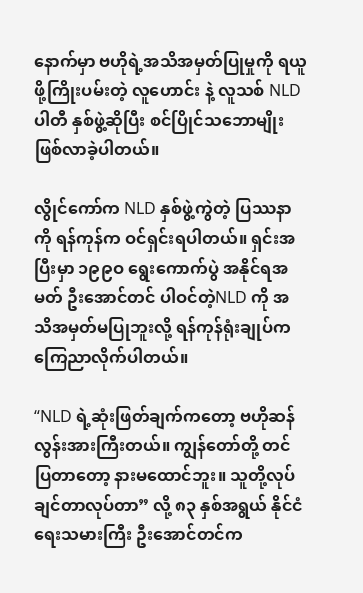နောက်မှာ ဗဟိုရဲ့အသိအမှတ်ပြုမှုကို ရယူဖို့ကြိုးပမ်းတဲ့ လူဟောင်း နဲ့ လူသစ် NLD ပါတီ နှစ်ဖွဲ့ဆိုပြီး စင်ပြိုင်သဘောမျိုး ဖြစ်လာခဲ့ပါတယ်။

လွိုင်ကော်က NLD နှစ်ဖွဲ့ကွဲတဲ့ ပြဿနာကို ရန်ကုန်က ဝင်ရှင်းရပါတယ်။ ရှင်းအပြီးမှာ ၁၉၉ဝ ရွေးကောက်ပွဲ အနိုင်ရအမတ် ဦးအောင်တင် ပါဝင်တဲ့NLD ကို အသိအမှတ်မပြုဘူးလို့ ရန်ကုန်ရုံးချုပ်က ကြေညာလိုက်ပါတယ်။

“NLD ရဲ့ဆုံးဖြတ်ချက်ကတော့ ဗဟိုဆန်လွန်းအားကြီးတယ်။ ကျွန်တော်တို့ တင်ပြတာတော့ နားမထောင်ဘူး။ သူတို့လုပ်ချင်တာလုပ်တာ” လို့ ၈၃ နှစ်အရွယ် နိုင်ငံရေးသမားကြီး ဦးအောင်တင်က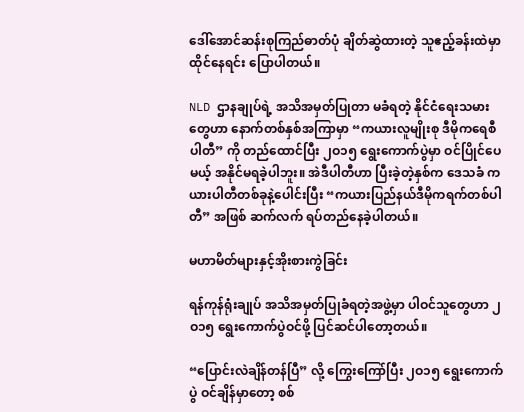ဒေါ်အောင်ဆန်းစုကြည်ဓာတ်ပုံ ချိတ်ဆွဲထားတဲ့ သူဧည့်ခန်းထဲမှာ ထိုင်နေရင်း ပြောပါတယ်။

NLD ဌာနချုပ်ရဲ့ အသိအမှတ်ပြုတာ မခံရတဲ့ နိုင်ငံရေးသမားတွေဟာ နောက်တစ်နှစ်အကြာမှာ “ကယားလူမျိုးစု ဒီမိုကရေစီပါတီ” ကို တည်ထောင်ပြီး ၂ဝ၁၅ ရွေးကောက်ပွဲမှာ ဝင်ပြိုင်ပေမယ့် အနိုင်မရခဲ့ပါဘူး။ အဲဒီပါတီဟာ ပြီးခဲ့တဲ့နှစ်က ဒေသခံ ကယားပါတီတစ်ခုနဲ့ပေါင်းပြီး “ကယားပြည်နယ်ဒီမိုကရက်တစ်ပါတီ” အဖြစ် ဆက်လက် ရပ်တည်နေခဲ့ပါတယ်။

မဟာမိတ်များနှင့်အိုးစားကွဲခြင်း

ရန်ကုန်ရုံးချုပ် အသိအမှတ်ပြုခံရတဲ့အဖွဲ့မှာ ပါဝင်သူတွေဟာ ၂ဝ၁၅ ရွေးကောက်ပွဲဝင်ဖို့ ပြင်ဆင်ပါတော့တယ်။

“ပြောင်းလဲချိန်တန်ပြီ” လို့ ကြွေးကြော်ပြီး ၂ဝ၁၅ ရွေးကောက်ပွဲ ဝင်ချိန်မှာတော့ စစ်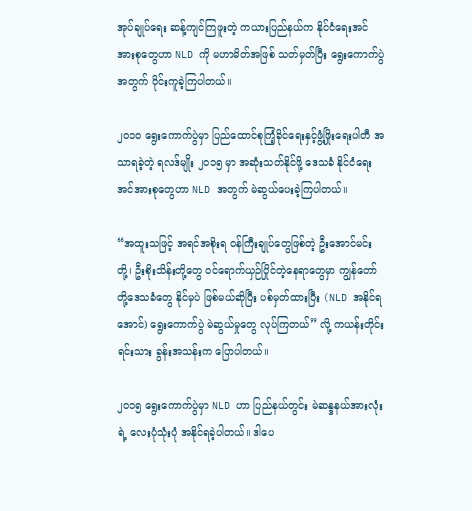အုပ်ချုပ်ရေး ဆန့်ကျင်ကြဖူးတဲ့ ကယားပြည်နယ်က နိုင်ငံရေးအင်အားစုတွေဟာ NLD ကို မဟာမိတ်အဖြစ် သတ်မှတ်ပြီး ရွေးကောက်ပွဲအတွက် ဝိုင်းကူခဲ့ကြပါတယ်။

၂ဝ၁ဝ ရွေးကောက်ပွဲမှာ ပြည်ထောင်စုကြံ့ခိုင်ရေးနှင့်ဖွံ့ဖြိုးရေးပါတီ အသာရခဲ့တဲ့ ရလဒ်မျိုး ၂ဝ၁၅ မှာ အဆုံးသတ်နိုင်ဖို့ ဒေသခံ နိုင်ငံရေးအင်အားစုတွေဟာ NLD အတွက် မဲဆွယ်ပေးခဲ့ကြပါတယ်။

“အထူးသဖြင့် အရင်အစိုးရ ဝန်ကြီးချုပ်တွေဖြစ်တဲ့ ဦးအောင်မင်းတို့၊ ဦးစိုးသိန်းတို့တွေ ဝင်ရောက်ယှဉ်ပြိုင်တဲ့နေရာတွေမှာ ကျွန်တော်တို့ဒေသခံတွေ နိုင်မှပဲ ဖြစ်မယ်ဆိုပြီး ပစ်မှတ်ထားပြီး (NLD အနိုင်ရအောင်) ရွေးကောက်ပွဲ မဲဆွယ်မှုတွေ လုပ်ကြတယ်” လို့ ကယန်းတိုင်းရင်းသား ခွန်းအသန်းက ပြောပါတယ်။

၂ဝ၁၅ ရွေးကောက်ပွဲမှာ NLD ဟာ ပြည်နယ်တွင်း မဲဆန္ဒနယ်အားလုံးရဲ့ လေးပုံသုံးပုံ အနိုင်ရခဲ့ပါတယ်။ ဒါပေ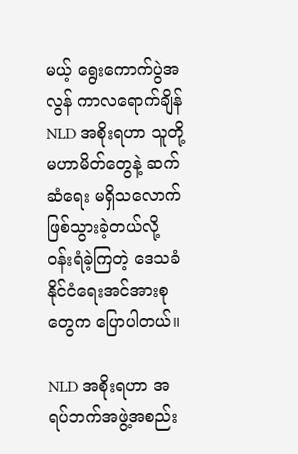မယ့် ရွေးကောက်ပွဲအလွန် ကာလရောက်ချိန် NLD အစိုးရဟာ သူတို့မဟာမိတ်တွေနဲ့ ဆက်ဆံရေး မရှိသလောက် ဖြစ်သွားခဲ့တယ်လို့ ဝန်းရံခဲ့ကြတဲ့ ဒေသခံနိုင်ငံရေးအင်အားစုတွေက ပြောပါတယ်။

NLD အစိုးရဟာ အရပ်ဘက်အဖွဲ့အစည်း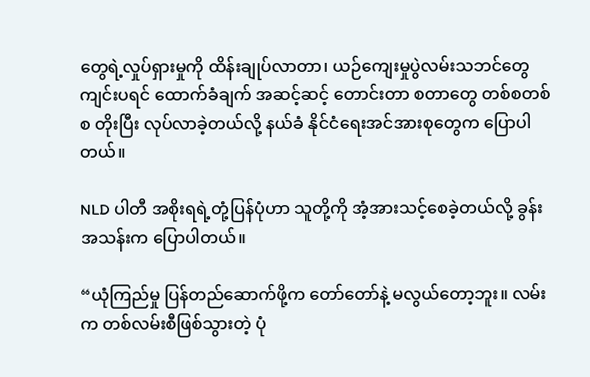တွေရဲ့လှုပ်ရှားမှုကို ထိန်းချုပ်လာတာ၊ ယဉ်ကျေးမှုပွဲလမ်းသဘင်တွေ ကျင်းပရင် ထောက်ခံချက် အဆင့်ဆင့် တောင်းတာ စတာတွေ တစ်စတစ်စ တိုးပြီး လုပ်လာခဲ့တယ်လို့ နယ်ခံ နိုင်ငံရေးအင်အားစုတွေက ပြောပါတယ်။

NLD ပါတီ အစိုးရရဲ့တုံ့ပြန်ပုံဟာ သူတို့ကို အံ့အားသင့်စေခဲ့တယ်လို့ ခွန်းအသန်းက ပြောပါတယ်။

“ယုံကြည်မှု ပြန်တည်ဆောက်ဖို့က တော်တော်နဲ့ မလွယ်တော့ဘူး။ လမ်းက တစ်လမ်းစီဖြစ်သွားတဲ့ ပုံ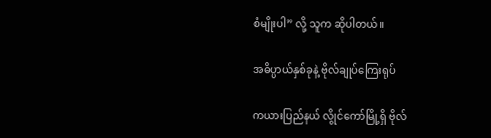စံမျိုးပါ” လို့ သူက ဆိုပါတယ်။

အဓိပ္ပာယ်နှစ်ခုနဲ့ ဗိုလ်ချုပ်ကြေးရုပ်

ကယားပြည်နယ် လွိုင်ကော်မြို့ရှိ ဗိုလ်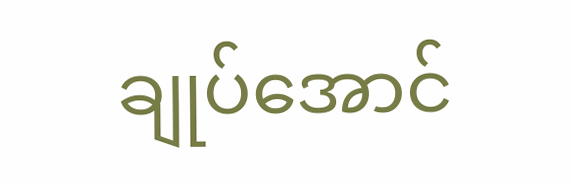ချုပ်အောင်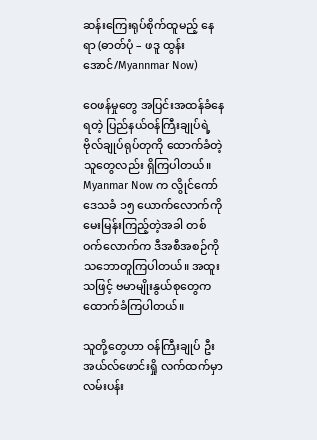ဆန်းကြေးရုပ်စိုက်ထူမည့် နေရာ (ဓာတ်ပုံ – ဖဒူ ထွန်းအောင်/Myannmar Now)

ဝေဖန်မှုတွေ အပြင်းအထန်ခံနေရတဲ့ ပြည်နယ်ဝန်ကြီးချုပ်ရဲ့ ဗိုလ်ချုပ်ရုပ်တုကို ထောက်ခံတဲ့သူတွေလည်း ရှိကြပါတယ်။ Myanmar Now က လွိုင်ကော်ဒေသခံ ၁၅ ယောက်လောက်ကို မေးမြန်းကြည့်တဲ့အခါ တစ်ဝက်လောက်က ဒီအစီအစဉ်ကို သဘောတူကြပါတယ်။ အထူးသဖြင့် ဗမာမျိုးနွယ်စုတွေက ထောက်ခံကြပါတယ်။

သူတို့တွေဟာ ဝန်ကြီးချုပ် ဦးအယ်လ်ဖောင်းရှို လက်ထက်မှာ လမ်းပန်း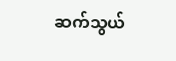ဆက်သွယ်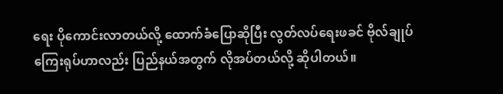ရေး ပိုကောင်းလာတယ်လို့ ထောက်ခံပြောဆိုပြီး လွတ်လပ်ရေးဖခင် ဗိုလ်ချုပ်ကြေးရုပ်ဟာလည်း ပြည်နယ်အတွက် လိုအပ်တယ်လို့ ဆိုပါတယ်။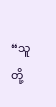“သူတို့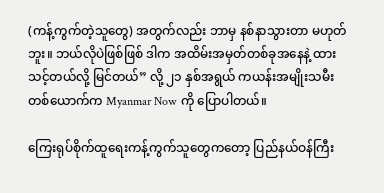(ကန့်ကွက်တဲ့သူတွေ) အတွက်လည်း ဘာမှ နစ်နာသွားတာ မဟုတ်ဘူး။ ဘယ်လိုပဲဖြစ်ဖြစ် ဒါက အထိမ်းအမှတ်တစ်ခုအနေနဲ့ ထားသင့်တယ်လို့ မြင်တယ်” လို့ ၂၁ နှစ်အရွယ် ကယန်းအမျိုးသမီး တစ်ယောက်က Myanmar Now ကို ပြောပါတယ်။

ကြေးရုပ်စိုက်ထူရေးကန့်ကွက်သူတွေကတော့ ပြည်နယ်ဝန်ကြီး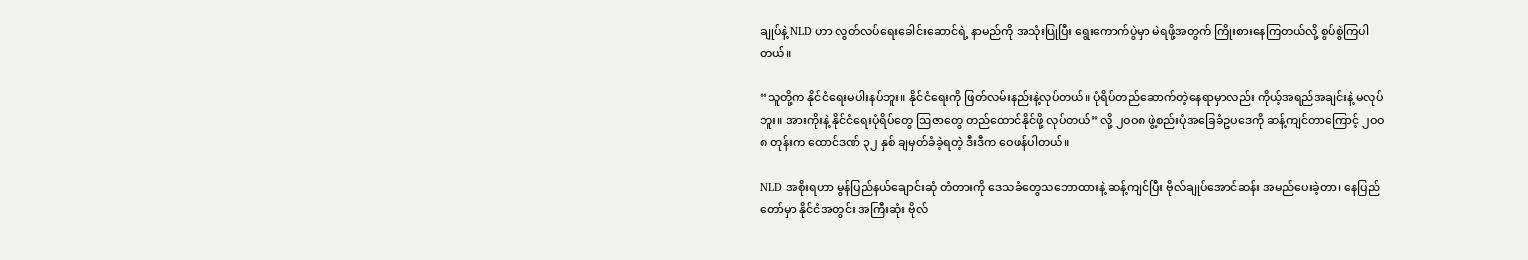ချုပ်နဲ့ NLD ဟာ လွတ်လပ်ရေးခေါင်းဆောင်ရဲ့ နာမည်ကို အသုံးပြုပြီး ရွေးကောက်ပွဲမှာ မဲရဖို့အတွက် ကြိုးစားနေကြတယ်လို့ စွပ်စွဲကြပါတယ်။

“သူတို့က နိုင်ငံရေးမပါးနပ်ဘူး။ နိုင်ငံရေးကို ဖြတ်လမ်းနည်းနဲ့လုပ်တယ်။ ပုံရိပ်တည်ဆောက်တဲ့နေရာမှာလည်း ကိုယ့်အရည်အချင်းနဲ့ မလုပ်ဘူး။ အားကိုးနဲ့ နိုင်ငံရေးပုံရိပ်တွေ ဩဇာတွေ တည်ထောင်နိုင်ဖို့ လုပ်တယ်” လို့ ၂ဝဝ၈ ဖွဲ့စည်းပုံအခြေခံဥပဒေကို ဆန့်ကျင်တာကြောင့် ၂ဝဝ၈ တုန်းက ထောင်ဒဏ် ၃၂ နှစ် ချမှတ်ခံခဲ့ရတဲ့ ဒီးဒီက ဝေဖန်ပါတယ်။

NLD အစိုးရဟာ မွန်ပြည်နယ်ချောင်းဆုံ တံတားကို ဒေသခံတွေသဘောထားနဲ့ ဆန့်ကျင်ပြီး ဗိုလ်ချုပ်အောင်ဆန်း အမည်ပေးခဲ့တာ၊ နေပြည်တော်မှာ နိုင်ငံအတွင်း အကြီးဆုံး ဗိုလ်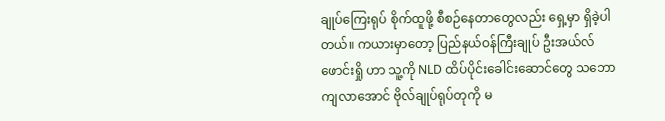ချုပ်ကြေးရုပ် စိုက်ထူဖို့ စီစဉ်နေတာတွေလည်း ရှေ့မှာ ရှိခဲ့ပါတယ်။ ကယားမှာတော့ ပြည်နယ်ဝန်ကြီးချုပ် ဦးအယ်လ်ဖောင်းရှို ဟာ သူ့ကို NLD ထိပ်ပိုင်းခေါင်းဆောင်တွေ သဘောကျလာအောင် ဗိုလ်ချုပ်ရုပ်တုကို မ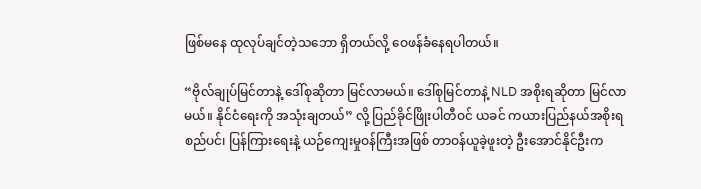ဖြစ်မနေ ထုလုပ်ချင်တဲ့သဘော ရှိတယ်လို့ ဝေဖန်ခံနေရပါတယ်။

“ဗိုလ်ချုပ်မြင်တာနဲ့ ဒေါ်စုဆိုတာ မြင်လာမယ်။ ဒေါ်စုမြင်တာနဲ့ NLD အစိုးရဆိုတာ မြင်လာမယ်။ နိုင်ငံရေးကို အသုံးချတယ်” လို့ ပြည်ခိုင်ဖြိုးပါတီဝင် ယခင် ကယားပြည်နယ်အစိုးရ စည်ပင်၊ ပြန်ကြားရေးနဲ့ ယဉ်ကျေးမှုဝန်ကြီးအဖြစ် တာဝန်ယူခဲ့ဖူးတဲ့ ဦးအောင်နိုင်ဦးက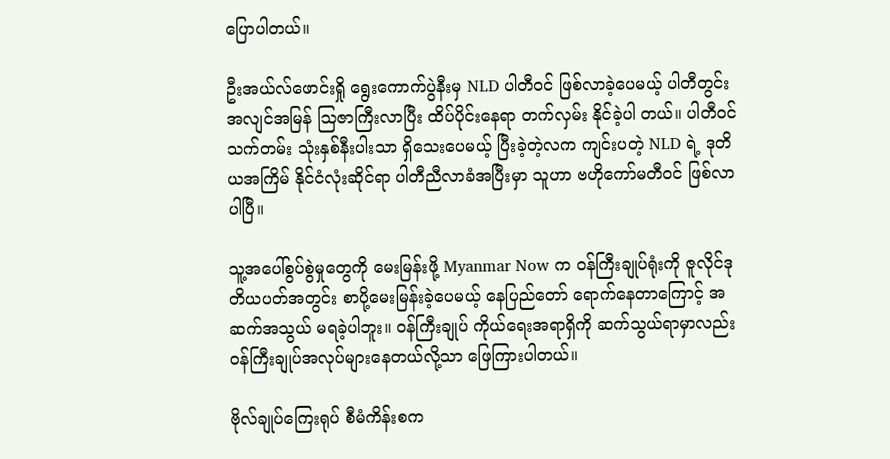ပြောပါတယ်။

ဦးအယ်လ်ဖောင်းရှို ရွေးကောက်ပွဲနီးမှ NLD ပါတီဝင် ဖြစ်လာခဲ့ပေမယ့် ပါတီတွင်း အလျင်အမြန် ဩဇာကြီးလာပြီး ထိပ်ပိုင်းနေရာ တက်လှမ်း နိုင်ခဲ့ပါ တယ်။ ပါတီဝင်သက်တမ်း သုံးနှစ်နီးပါးသာ ရှိသေးပေမယ့် ပြီးခဲ့တဲ့လက ကျင်းပတဲ့ NLD ရဲ့ ဒုတိယအကြိမ် နိုင်ငံလုံးဆိုင်ရာ ပါတီညီလာခံအပြီးမှာ သူဟာ ဗဟိုကော်မတီဝင် ဖြစ်လာပါပြီ။

သူ့အပေါ်စွပ်စွဲမှုတွေကို မေးမြန်းဖို့ Myanmar Now က ဝန်ကြီးချုပ်ရုံးကို ဇူလိုင်ဒုတိယပတ်အတွင်း စာပို့မေးမြန်းခဲ့ပေမယ့် နေပြည်တော် ရောက်နေတာကြောင့် အဆက်အသွယ် မရခဲ့ပါဘူး။ ဝန်ကြီးချုပ် ကိုယ်ရေးအရာရှိကို ဆက်သွယ်ရာမှာလည်း ဝန်ကြီးချုပ်အလုပ်များနေတယ်လို့သာ ဖြေကြားပါတယ်။

ဗိုလ်ချုပ်ကြေးရုပ် စီမံကိန်းစက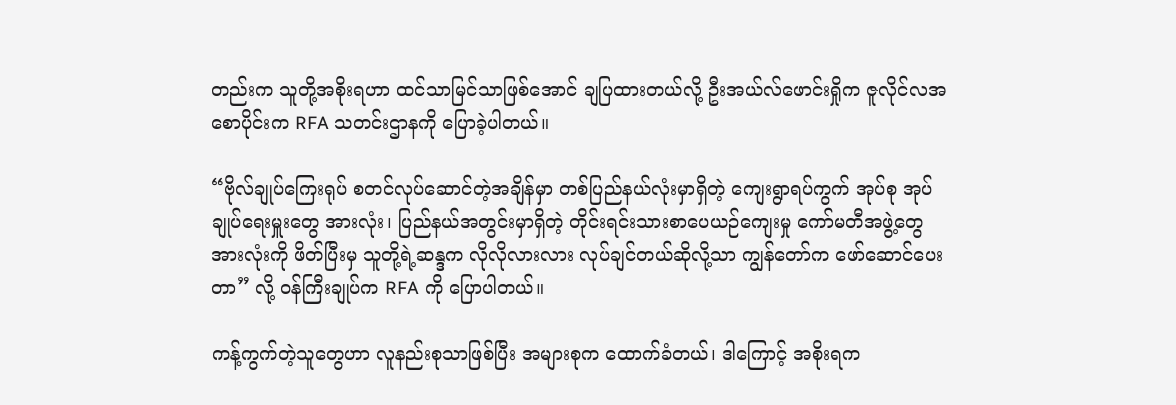တည်းက သူတို့အစိုးရဟာ ထင်သာမြင်သာဖြစ်အောင် ချပြထားတယ်လို့ ဦးအယ်လ်ဖောင်းရှိုက ဇူလိုင်လအစောပိုင်းက RFA သတင်းဌာနကို ပြောခဲ့ပါတယ်။

“ဗိုလ်ချုပ်ကြေးရုပ် စတင်လုပ်ဆောင်တဲ့အချိန်မှာ တစ်ပြည်နယ်လုံးမှာရှိတဲ့ ကျေးရွာရပ်ကွက် အုပ်စု အုပ်ချုပ်ရေးမှူးတွေ အားလုံး၊ ပြည်နယ်အတွင်းမှာရှိတဲ့ တိုင်းရင်းသားစာပေယဉ်ကျေးမှု ကော်မတီအဖွဲ့တွေအားလုံးကို ဖိတ်ပြီးမှ သူတို့ရဲ့ဆန္ဒက လိုလိုလားလား လုပ်ချင်တယ်ဆိုလို့သာ ကျွန်တော်က ဖော်ဆောင်ပေးတာ” လို့ ဝန်ကြီးချုပ်က RFA ကို ပြောပါတယ်။

ကန့်ကွက်တဲ့သူတွေဟာ လူနည်းစုသာဖြစ်ပြီး အများစုက ထောက်ခံတယ်၊ ဒါကြောင့် အစိုးရက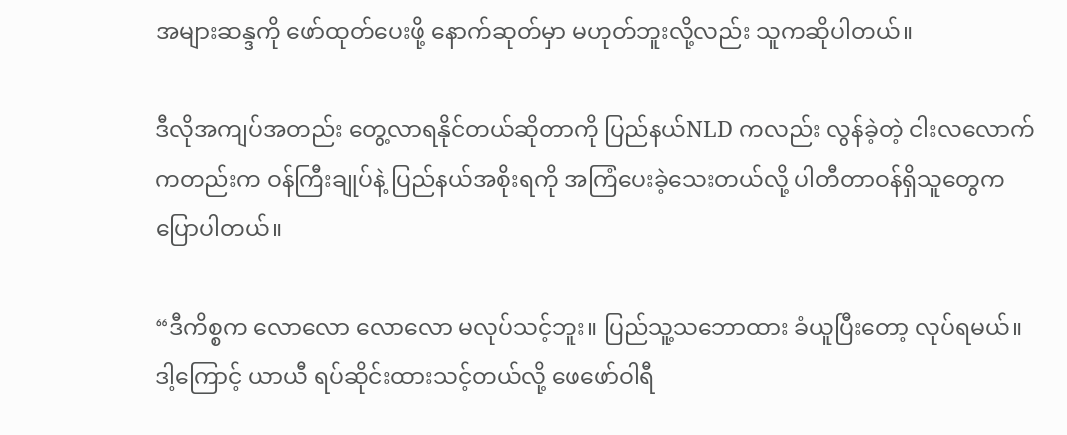အများဆန္ဒကို ဖော်ထုတ်ပေးဖို့ နောက်ဆုတ်မှာ မဟုတ်ဘူးလို့လည်း သူကဆိုပါတယ်။

ဒီလိုအကျပ်အတည်း တွေ့လာရနိုင်တယ်ဆိုတာကို ပြည်နယ်NLD ကလည်း လွန်ခဲ့တဲ့ ငါးလလောက်ကတည်းက ဝန်ကြီးချုပ်နဲ့ ပြည်နယ်အစိုးရကို အကြံပေးခဲ့သေးတယ်လို့ ပါတီတာဝန်ရှိသူတွေက ပြောပါတယ်။

“ဒီကိစ္စက လောလော လောလော မလုပ်သင့်ဘူး။ ပြည်သူ့သဘောထား ခံယူပြီးတော့ လုပ်ရမယ်။ ဒါ့ကြောင့် ယာယီ ရပ်ဆိုင်းထားသင့်တယ်လို့ ဖေဖော်ဝါရီ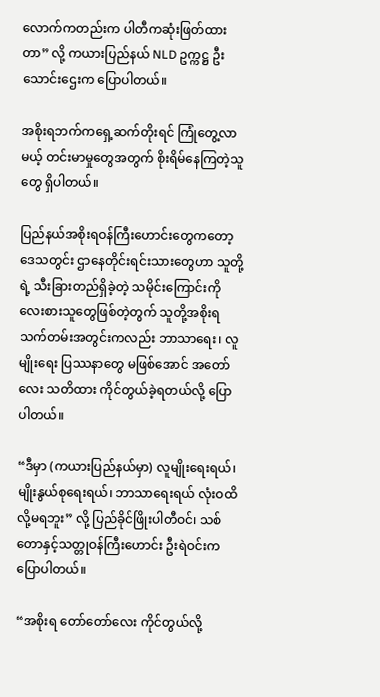လောက်ကတည်းက ပါတီကဆုံးဖြတ်ထားတာ” လို့ ကယားပြည်နယ် NLD ဥက္ကဋ္ဌ ဦးသောင်းဌေးက ပြောပါတယ်။

အစိုးရဘက်ကရှေ့ဆက်တိုးရင် ကြုံတွေ့လာမယ့် တင်းမာမှုတွေအတွက် စိုးရိမ်နေကြတဲ့သူတွေ ရှိပါတယ်။

ပြည်နယ်အစိုးရဝန်ကြီးဟောင်းတွေကတော့ ဒေသတွင်း ဌာနေတိုင်းရင်းသားတွေဟာ သူတို့ရဲ့ သီးခြားတည်ရှိခဲ့တဲ့ သမိုင်းကြောင်းကို လေးစားသူတွေဖြစ်တဲ့တွက် သူတို့အစိုးရ သက်တမ်းအတွင်းကလည်း ဘာသာရေး၊ လူမျိုးရေး ပြဿနာတွေ မဖြစ်အောင် အတော်လေး သတိထား ကိုင်တွယ်ခဲ့ရတယ်လို့ ပြောပါတယ်။

“ဒီမှာ (ကယားပြည်နယ်မှာ) လူမျိုးရေးရယ်၊ မျိုးနွယ်စုရေးရယ်၊ ဘာသာရေးရယ် လုံးဝထိလို့မရဘူး” လို့ ပြည်ခိုင်ဖြိုးပါတီဝင်၊ သစ်တောနှင့်သတ္တုဝန်ကြီးဟောင်း ဦးရဲဝင်းက ပြောပါတယ်။

“အစိုးရ တော်တော်လေး ကိုင်တွယ်လို့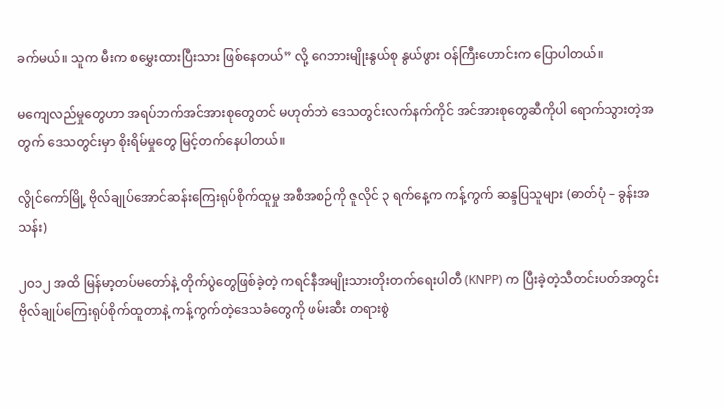ခက်မယ်။ သူက မီးက စမွှေးထားပြီးသား ဖြစ်နေတယ်” လို့ ဂေဘားမျိုးနွယ်စု နွယ်ဖွား ဝန်ကြီးဟောင်းက ပြောပါတယ်။

မကျေလည်မှုတွေဟာ အရပ်ဘက်အင်အားစုတွေတင် မဟုတ်ဘဲ ဒေသတွင်းလက်နက်ကိုင် အင်အားစုတွေဆီကိုပါ ရောက်သွားတဲ့အတွက် ဒေသတွင်းမှာ စိုးရိမ်မှုတွေ မြင့်တက်နေပါတယ်။

လွိုင်ကော်မြို့ ဗိုလ်ချုပ်အောင်ဆန်းကြေးရုပ်စိုက်ထူမှု အစီအစဉ်ကို ဇူလိုင် ၃ ရက်နေ့က ကန့်ကွက် ဆန္ဒပြသူများ (ဓာတ်ပုံ – ခွန်းအသန်း)

၂ဝ၁၂ အထိ မြန်မာ့တပ်မတော်နဲ့ တိုက်ပွဲတွေဖြစ်ခဲ့တဲ့ ကရင်နီအမျိုးသားတိုးတက်ရေးပါတီ (KNPP) က ပြီးခဲ့တဲ့သီတင်းပတ်အတွင်း ဗိုလ်ချုပ်ကြေးရုပ်စိုက်ထူတာနဲ့ ကန့်ကွက်တဲ့ဒေသခံတွေကို ဖမ်းဆီး တရားစွဲ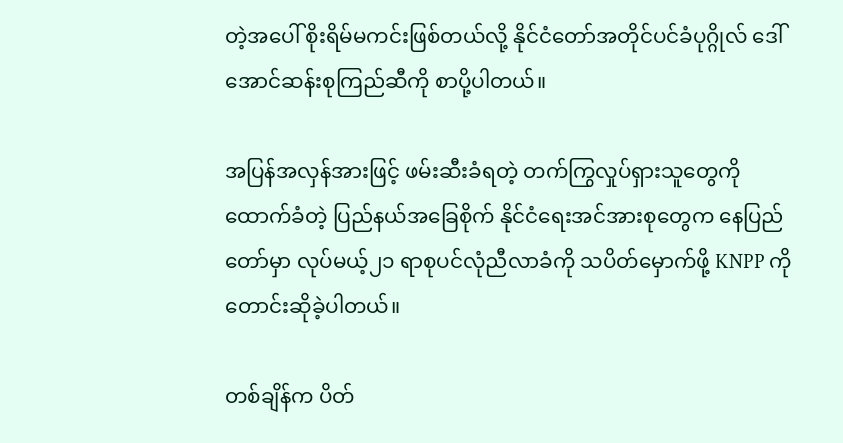တဲ့အပေါ် စိုးရိမ်မကင်းဖြစ်တယ်လို့ နိုင်ငံတော်အတိုင်ပင်ခံပုဂ္ဂိုလ် ဒေါ်အောင်ဆန်းစုကြည်ဆီကို စာပို့ပါတယ်။

အပြန်အလှန်အားဖြင့် ဖမ်းဆီးခံရတဲ့ တက်ကြွလှုပ်ရှားသူတွေကို ထောက်ခံတဲ့ ပြည်နယ်အခြေစိုက် နိုင်ငံရေးအင်အားစုတွေက နေပြည်တော်မှာ လုပ်မယ့်၂၁ ရာစုပင်လုံညီလာခံကို သပိတ်မှောက်ဖို့ KNPP ကို တောင်းဆိုခဲ့ပါတယ်။

တစ်ချိန်က ပိတ်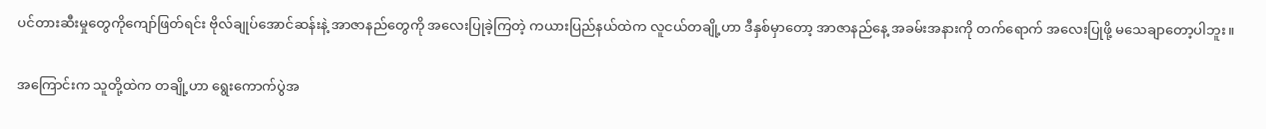ပင်တားဆီးမှုတွေကိုကျော်ဖြတ်ရင်း ဗိုလ်ချုပ်အောင်ဆန်းနဲ့ အာဇာနည်တွေကို အလေးပြုခဲ့ကြတဲ့ ကယားပြည်နယ်ထဲက လူငယ်တချို့ဟာ ဒီနှစ်မှာတော့ အာဇာနည်နေ့ အခမ်းအနားကို တက်ရောက် အလေးပြုဖို့ မသေချာတော့ပါဘူး။

အကြောင်းက သူတို့ထဲက တချို့ဟာ ရွေးကောက်ပွဲအ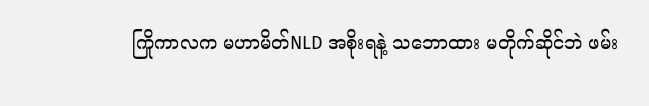ကြိုကာလက မဟာမိတ်NLD အစိုးရနဲ့ သဘောထား မတိုက်ဆိုင်ဘဲ ဖမ်း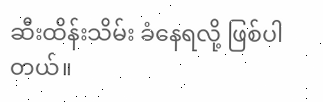ဆီးထိန်းသိမ်း ခံနေရလို့ ဖြစ်ပါတယ်။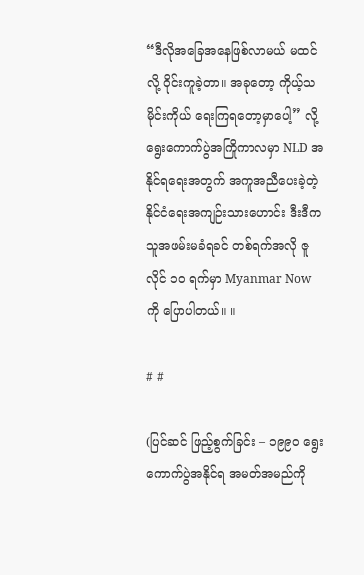“ဒီလိုအခြေအနေဖြစ်လာမယ် မထင်လို့ ဝိုင်းကူခဲ့တာ။ အခုတော့ ကိုယ့်သမိုင်းကိုယ် ရေးကြရတော့မှာပေါ့” လို့ ရွေးကောက်ပွဲအကြိုကာလမှာ NLD အနိုင်ရရေးအတွက် အကူအညီပေးခဲ့တဲ့ နိုင်ငံရေးအကျဉ်းသားဟောင်း ဒီးဒီက သူအဖမ်းမခံရခင် တစ်ရက်အလို ဇူလိုင် ၁ဝ ရက်မှာ Myanmar Now ကို ပြောပါတယ်။ ။

# #

(ပြင်ဆင် ဖြည့်စွက်ခြင်း – ၁၉၉ဝ ရွေးကောက်ပွဲအနိုင်ရ အမတ်အမည်ကို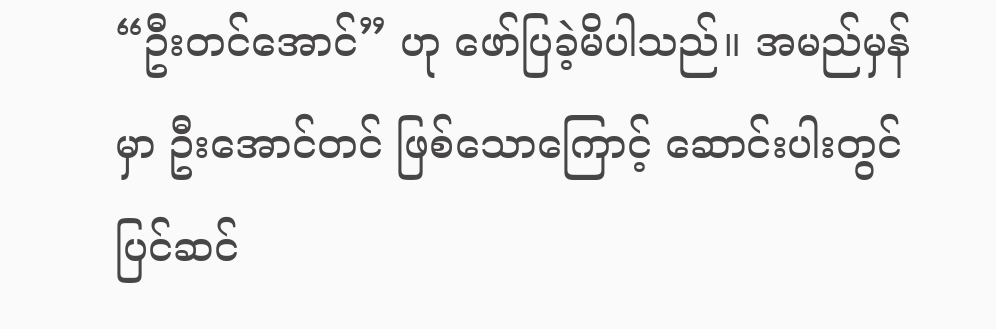“ဦးတင်အောင်” ဟု ဖော်ပြခဲ့မိပါသည်။ အမည်မှန်မှာ ဦးအောင်တင် ဖြစ်သောကြောင့် ဆောင်းပါးတွင် ပြင်ဆင်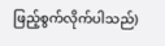ဖြည့်စွက်လိုက်ပါသည်)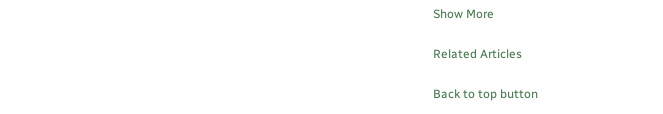Show More

Related Articles

Back to top button